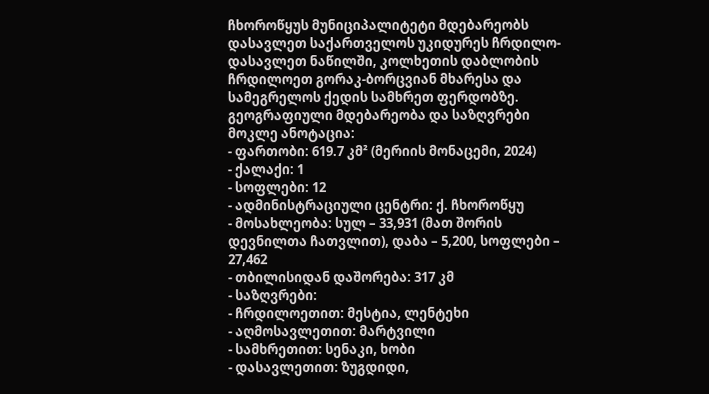ჩხოროწყუს მუნიციპალიტეტი მდებარეობს დასავლეთ საქართველოს უკიდურეს ჩრდილო-დასავლეთ ნაწილში, კოლხეთის დაბლობის ჩრდილოეთ გორაკ-ბორცვიან მხარესა და სამეგრელოს ქედის სამხრეთ ფერდობზე.
გეოგრაფიული მდებარეობა და საზღვრები
მოკლე ანოტაცია:
- ფართობი: 619.7 კმ² (მერიის მონაცემი, 2024)
- ქალაქი: 1
- სოფლები: 12
- ადმინისტრაციული ცენტრი: ქ. ჩხოროწყუ
- მოსახლეობა: სულ – 33,931 (მათ შორის დევნილთა ჩათვლით), დაბა – 5,200, სოფლები – 27,462
- თბილისიდან დაშორება: 317 კმ
- საზღვრები:
- ჩრდილოეთით: მესტია, ლენტეხი
- აღმოსავლეთით: მარტვილი
- სამხრეთით: სენაკი, ხობი
- დასავლეთით: ზუგდიდი,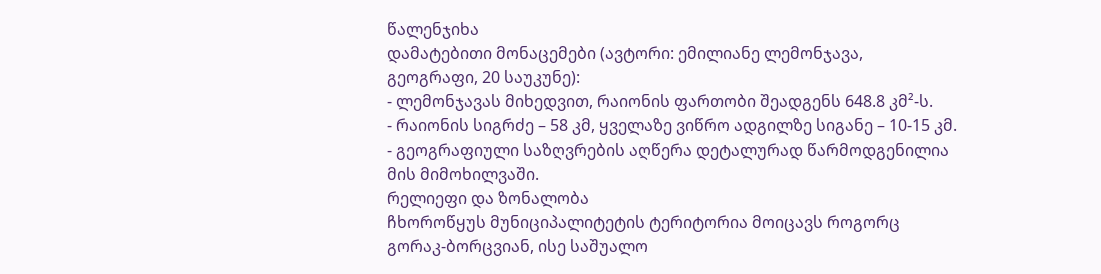წალენჯიხა
დამატებითი მონაცემები (ავტორი: ემილიანე ლემონჯავა, გეოგრაფი, 20 საუკუნე):
- ლემონჯავას მიხედვით, რაიონის ფართობი შეადგენს 648.8 კმ²-ს.
- რაიონის სიგრძე – 58 კმ, ყველაზე ვიწრო ადგილზე სიგანე – 10-15 კმ.
- გეოგრაფიული საზღვრების აღწერა დეტალურად წარმოდგენილია მის მიმოხილვაში.
რელიეფი და ზონალობა
ჩხოროწყუს მუნიციპალიტეტის ტერიტორია მოიცავს როგორც გორაკ-ბორცვიან, ისე საშუალო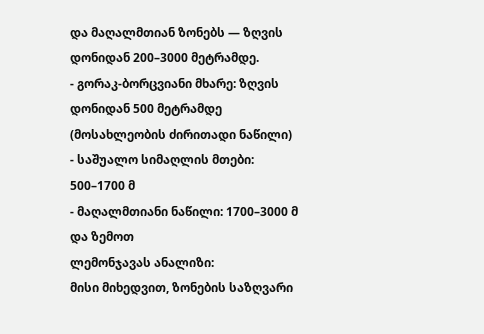და მაღალმთიან ზონებს — ზღვის დონიდან 200–3000 მეტრამდე.
- გორაკ-ბორცვიანი მხარე: ზღვის დონიდან 500 მეტრამდე (მოსახლეობის ძირითადი ნაწილი)
- საშუალო სიმაღლის მთები: 500–1700 მ
- მაღალმთიანი ნაწილი: 1700–3000 მ და ზემოთ
ლემონჯავას ანალიზი:
მისი მიხედვით, ზონების საზღვარი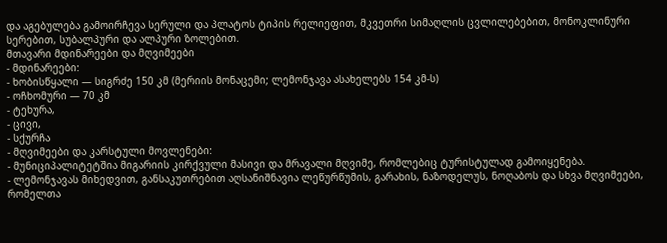და აგებულება გამოირჩევა სერული და პლატოს ტიპის რელიეფით, მკვეთრი სიმაღლის ცვლილებებით, მონოკლინური სერებით, სუბალპური და ალპური ზოლებით.
მთავარი მდინარეები და მღვიმეები
- მდინარეები:
- ხობისწყალი — სიგრძე 150 კმ (მერიის მონაცემი; ლემონჯავა ასახელებს 154 კმ-ს)
- ოჩხომური — 70 კმ
- ტეხურა,
- ცივი,
- სქურჩა
- მღვიმეები და კარსტული მოვლენები:
- მუნიციპალიტეტშია მიგარიის კირქვული მასივი და მრავალი მღვიმე, რომლებიც ტურისტულად გამოიყენება.
- ლემონჯავას მიხედვით, განსაკუთრებით აღსანიშნავია ლეწურწუმის, გარახის, ნაზოდელუს, ნოღაბოს და სხვა მღვიმეები, რომელთა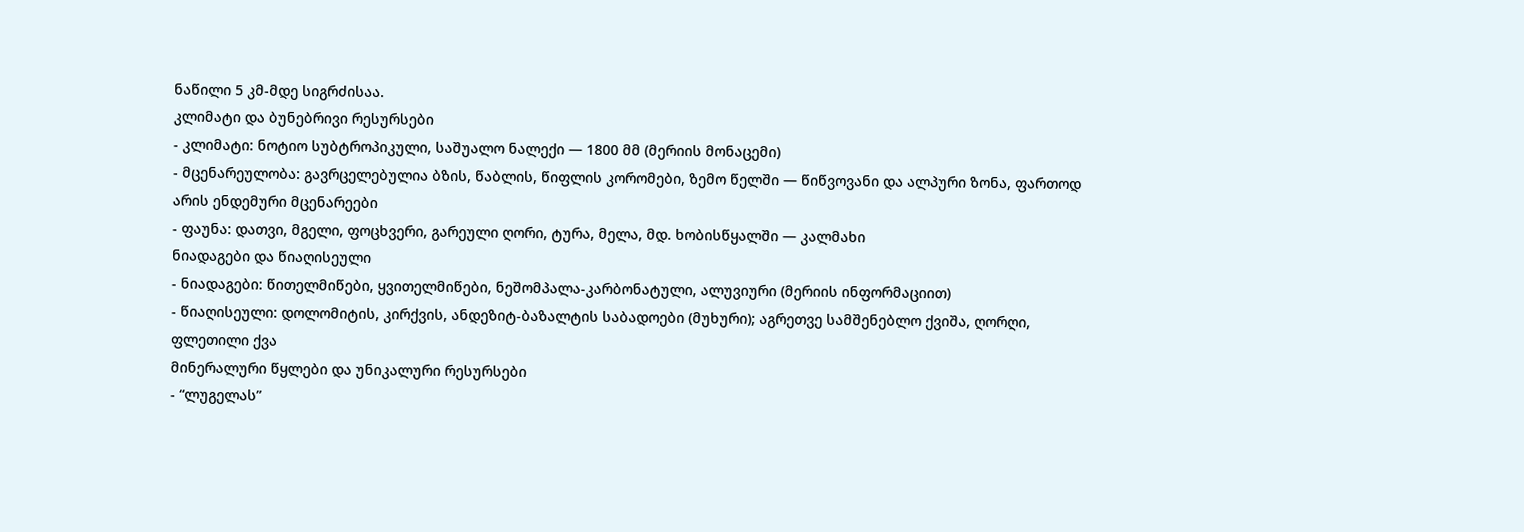ნაწილი 5 კმ-მდე სიგრძისაა.
კლიმატი და ბუნებრივი რესურსები
- კლიმატი: ნოტიო სუბტროპიკული, საშუალო ნალექი — 1800 მმ (მერიის მონაცემი)
- მცენარეულობა: გავრცელებულია ბზის, წაბლის, წიფლის კორომები, ზემო წელში — წიწვოვანი და ალპური ზონა, ფართოდ არის ენდემური მცენარეები
- ფაუნა: დათვი, მგელი, ფოცხვერი, გარეული ღორი, ტურა, მელა, მდ. ხობისწყალში — კალმახი
ნიადაგები და წიაღისეული
- ნიადაგები: წითელმიწები, ყვითელმიწები, ნეშომპალა-კარბონატული, ალუვიური (მერიის ინფორმაციით)
- წიაღისეული: დოლომიტის, კირქვის, ანდეზიტ-ბაზალტის საბადოები (მუხური); აგრეთვე სამშენებლო ქვიშა, ღორღი, ფლეთილი ქვა
მინერალური წყლები და უნიკალური რესურსები
- “ლუგელას”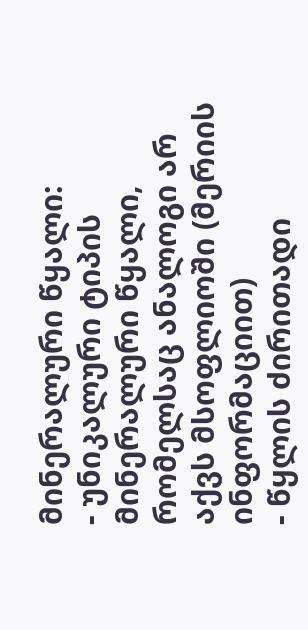მინერალური წყალი:
- უნიკალური ტიპის მინერალური წყალი, რომელსაც ანალოგი არ აქვს მსოფლიოში (მერიის ინფორმაციით)
- წყლის ძირითადი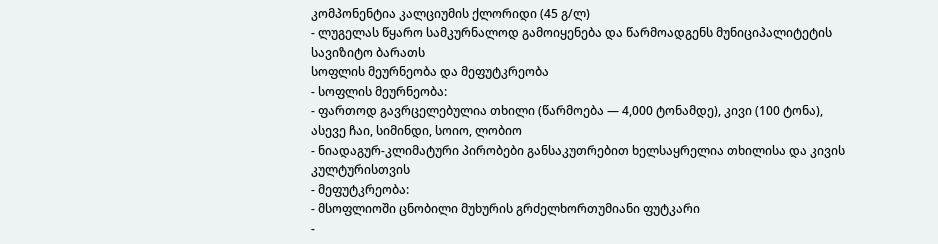კომპონენტია კალციუმის ქლორიდი (45 გ/ლ)
- ლუგელას წყარო სამკურნალოდ გამოიყენება და წარმოადგენს მუნიციპალიტეტის სავიზიტო ბარათს
სოფლის მეურნეობა და მეფუტკრეობა
- სოფლის მეურნეობა:
- ფართოდ გავრცელებულია თხილი (წარმოება — 4,000 ტონამდე), კივი (100 ტონა), ასევე ჩაი, სიმინდი, სოიო, ლობიო
- ნიადაგურ-კლიმატური პირობები განსაკუთრებით ხელსაყრელია თხილისა და კივის კულტურისთვის
- მეფუტკრეობა:
- მსოფლიოში ცნობილი მუხურის გრძელხორთუმიანი ფუტკარი
-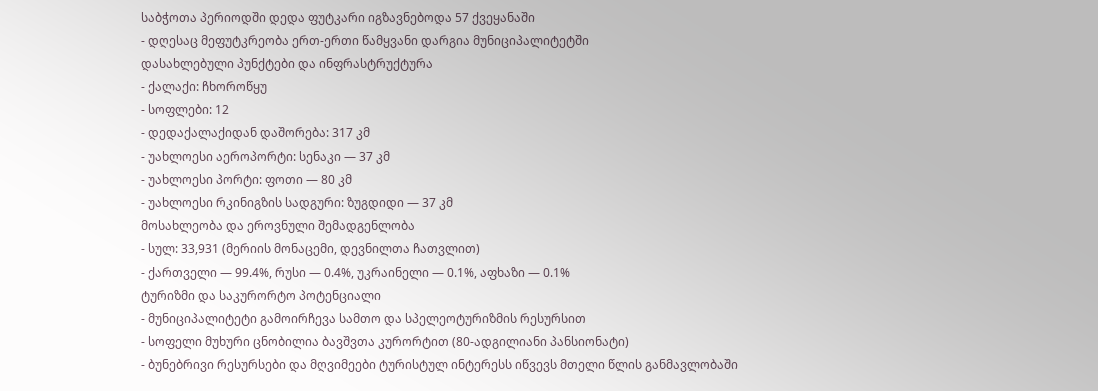საბჭოთა პერიოდში დედა ფუტკარი იგზავნებოდა 57 ქვეყანაში
- დღესაც მეფუტკრეობა ერთ-ერთი წამყვანი დარგია მუნიციპალიტეტში
დასახლებული პუნქტები და ინფრასტრუქტურა
- ქალაქი: ჩხოროწყუ
- სოფლები: 12
- დედაქალაქიდან დაშორება: 317 კმ
- უახლოესი აეროპორტი: სენაკი — 37 კმ
- უახლოესი პორტი: ფოთი — 80 კმ
- უახლოესი რკინიგზის სადგური: ზუგდიდი — 37 კმ
მოსახლეობა და ეროვნული შემადგენლობა
- სულ: 33,931 (მერიის მონაცემი, დევნილთა ჩათვლით)
- ქართველი — 99.4%, რუსი — 0.4%, უკრაინელი — 0.1%, აფხაზი — 0.1%
ტურიზმი და საკურორტო პოტენციალი
- მუნიციპალიტეტი გამოირჩევა სამთო და სპელეოტურიზმის რესურსით
- სოფელი მუხური ცნობილია ბავშვთა კურორტით (80-ადგილიანი პანსიონატი)
- ბუნებრივი რესურსები და მღვიმეები ტურისტულ ინტერესს იწვევს მთელი წლის განმავლობაში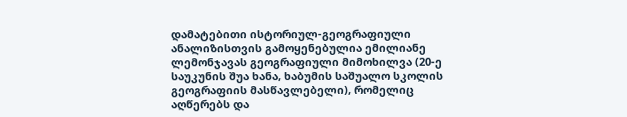დამატებითი ისტორიულ-გეოგრაფიული ანალიზისთვის გამოყენებულია ემილიანე ლემონჯავას გეოგრაფიული მიმოხილვა (20-ე საუკუნის შუა ხანა, ხაბუმის საშუალო სკოლის გეოგრაფიის მასწავლებელი), რომელიც აღწერებს და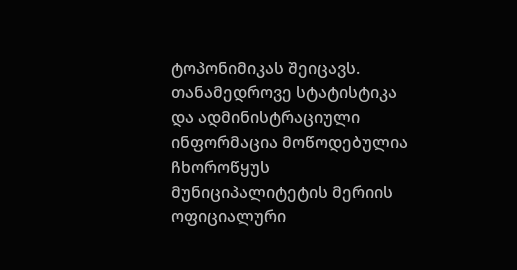ტოპონიმიკას შეიცავს. თანამედროვე სტატისტიკა და ადმინისტრაციული ინფორმაცია მოწოდებულია ჩხოროწყუს მუნიციპალიტეტის მერიის ოფიციალური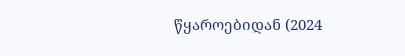წყაროებიდან (2024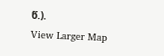წ.).
View Larger Map